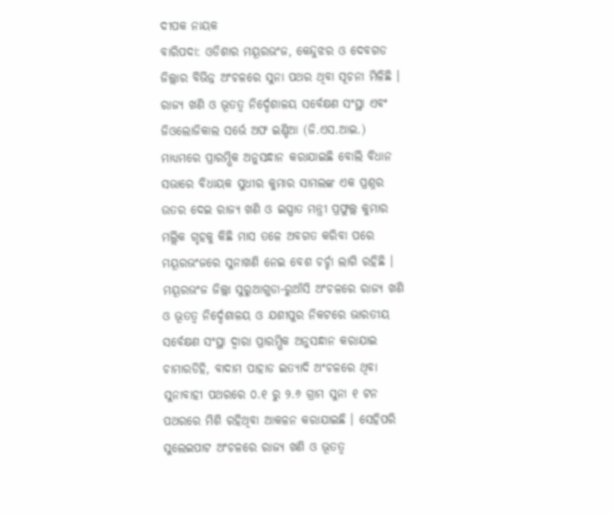ଦୀପକ ନାୟକ
ବାରିପଦା: ଓଡିଶାର ମୟୂରଭଂଜ, କେନ୍ଦୁଝର ଓ ଦେବଗଡ ଜିଲ୍ଲାର ବିଭିନ୍ନ ଅଂଚଳରେ ସୁନା ପଥର ଥିବା ସୂଚନା ମିଳିଛି । ରାଜ୍ୟ ଖଣି ଓ ଭୂତତ୍ୱ ନିର୍ଦ୍ଦେଶାଳୟ ସର୍ବେକ୍ଷଣ ସଂସ୍ଥା ଏବଂ ଜିଓଲୋଜିକାଲ ସର୍ଭେ ଅଫ ଇଣ୍ଡିଆ (ଜି.ଏସ.ଆଇ.) ମାଧ୍ୟମରେ ପ୍ରାରମ୍ଭିକ ଅନୁସନ୍ଧାନ କରାଯାଇଛି ବୋଲି ବିଧାନ ସଭାରେ ବିଧାୟକ ସୁଧୀର କୁମାର ସାମଲଙ୍କ ଏକ ପ୍ରଶ୍ନର ଉତର ଦେଇ ରାଜ୍ୟ ଖଣି ଓ ଇସ୍ପାତ ମନ୍ତ୍ରୀ ପ୍ରଫୁଲ୍ଲ କୁମାର ମଲ୍ଲିକ ଗୃହକୁ କିଛି ମାସ ତଳେ ଅବଗତ କରିବା ପରେ ମୟୂରଭଂଜରେ ସୁନାଖଣି ନେଇ ବେଶ ଚର୍ଚ୍ଚା ଲାଗି ରହିଛି ।
ମୟୂରଭଂଜ ଜିଲ୍ଲା ସୁରୁଆଗୁଡା-ରୁଆଁସି ଅଂଚଳରେ ରାଜ୍ୟ ଖଣି ଓ ଭୂତତ୍ୱ ନିର୍ଦ୍ଦେଶାଳୟ ଓ ଯଶୀପୁର ନିକଟରେ ଭାରତୀୟ ସର୍ବେକ୍ଷଣ ସଂସ୍ଥା ଦ୍ଵାରା ପ୍ରାରମ୍ଭିକ ଅନୁସନ୍ଧାନ କରାଯାଇ ଚାମାରଡିହି, ବାଦାମ ପାହାଡ ଇତ୍ୟାଦି ଅଂଚଳରେ ଥିବା ସୁନାବାହୀ ପଥରରେ ୦.୧ ରୁ ୨.୬ ଗ୍ରାମ ସୁନା ୧ ଟନ ପଥରରେ ମିଶି ରହିଥିବା ଆକଳନ କରାଯାଇଛି । ସେହିପରି ସୁଲେଇପାଟ ଅଂଚଳରେ ରାଜ୍ୟ ଖଣି ଓ ଭୂତତ୍ୱ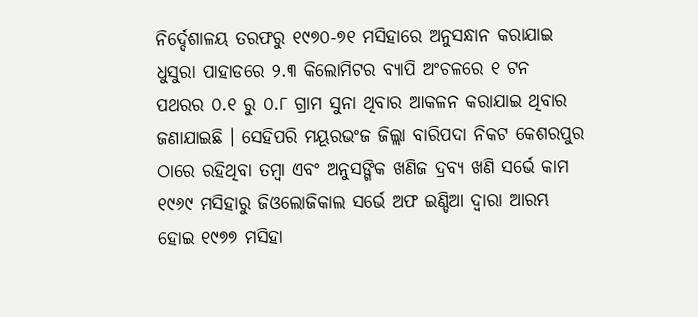ନିର୍ଦ୍ଦେଶାଳୟ ତରଫରୁ ୧୯୭୦-୭୧ ମସିହାରେ ଅନୁସନ୍ଧାନ କରାଯାଇ ଧୁସୁରା ପାହାଡରେ ୨.୩ କିଲୋମିଟର ବ୍ୟାପି ଅଂଚଳରେ ୧ ଟନ ପଥରର ୦.୧ ରୁ ୦.୮ ଗ୍ରାମ ସୁନା ଥିବାର ଆକଳନ କରାଯାଇ ଥିବାର ଜଣାଯାଇଛି । ସେହିପରି ମୟୂରଭଂଜ ଜିଲ୍ଲା ବାରିପଦା ନିକଟ କେଶରପୁର ଠାରେ ରହିଥିବା ତମ୍ବା ଏବଂ ଅନୁସଙ୍ଗିକ ଖଣିଜ ଦ୍ରବ୍ୟ ଖଣି ସର୍ଭେ କାମ ୧୯୬୯ ମସିହାରୁ ଜିଓଲୋଜିକାଲ ସର୍ଭେ ଅଫ ଇଣ୍ଡିଆ ଦ୍ୱାରା ଆରମ୍ଭ ହୋଇ ୧୯୭୭ ମସିହା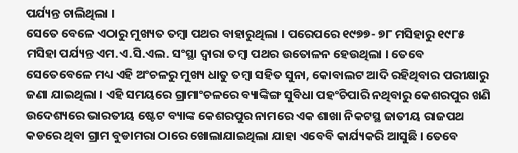ପର୍ଯ୍ୟନ୍ତ ଚାଲିଥିଲା ।
ସେତେ ବେଳେ ଏଠାରୁ ମୁଖ୍ୟତ ତମ୍ବା ପଥର ବାହାରୁଥିଲା । ପରେପରେ ୧୯୭୭- ୭୮ ମସିହାରୁ ୧୯୮୫ ମସିହା ପର୍ଯ୍ୟନ୍ତ ଏମ.ଏ.ସି.ଏଲ. ସଂସ୍ଥା ଦ୍ୱାରା ତମ୍ବା ପଥର ଉତୋଳନ ହେଉଥିଲା । ତେବେ ସେତେବେଳେ ମଧ୍ୟ ଏହି ଅଂଚଳରୁ ମୁଖ୍ୟ ଧାତୁ ତମ୍ବା ସହିତ ସୁନା, କୋବାଲଟ ଆଦି ରହିଥିବାର ପରୀକ୍ଷାରୁ ଜଣା ଯାଇଥିଲା । ଏହି ସମୟରେ ଗ୍ରାମାଂଚଳରେ ବ୍ୟାଙ୍କିଙ୍ଗ ସୁବିଧା ପହଂଚିପାରି ନଥିବାରୁ କେଶରପୁର ଖଣି ଉଦେଶ୍ୟରେ ଭାରତୀୟ ଷ୍ଟେଟ ବ୍ୟାଙ୍କ କେଶରପୁର ନାମରେ ଏକ ଶାଖା ନିକଟସ୍ଥ ଜାତୀୟ ରାଜପଥ କଡରେ ଥିବା ଗ୍ରାମ ବୁଡାମରା ଠାରେ ଖୋଲାଯାଇଥିଲା ଯାହା ଏବେବି କାର୍ଯ୍ୟକରି ଆସୁଛି । ତେବେ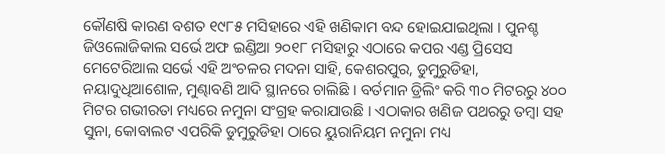କୌଣଷି କାରଣ ବଶତ ୧୯୮୫ ମସିହାରେ ଏହି ଖଣିକାମ ବନ୍ଦ ହୋଇଯାଇଥିଲା । ପୁନଶ୍ଚ ଜିଓଲୋଜିକାଲ ସର୍ଭେ ଅଫ ଇଣ୍ଡିଆ ୨୦୧୮ ମସିହାରୁ ଏଠାରେ କପର ଏଣ୍ଡ ପ୍ରିସେସ ମେଟେରିଆଲ ସର୍ଭେ ଏହି ଅଂଚଳର ମଦନା ସାହି, କେଶରପୁର, ଡୁମୁରୁଡିହା, ନୟାଦୁଧିଆଶୋଳ, ମୁଣ୍ଢାବଣି ଆଦି ସ୍ଥାନରେ ଚାଲିଛି । ବର୍ତମାନ ଡ୍ରିଲିଂ କରି ୩୦ ମିଟରରୁ ୪୦୦ ମିଟର ଗଭୀରତା ମଧ୍ୟରେ ନମୁନା ସଂଗ୍ରହ କରାଯାଉଛି । ଏଠାକାର ଖଣିଜ ପଥରରୁ ତମ୍ବା ସହ ସୁନା, କୋବାଲଟ ଏପରିକି ଡୁମୁରୁଡିହା ଠାରେ ୟୁରାନିୟମ ନମୁନା ମଧ୍ୟ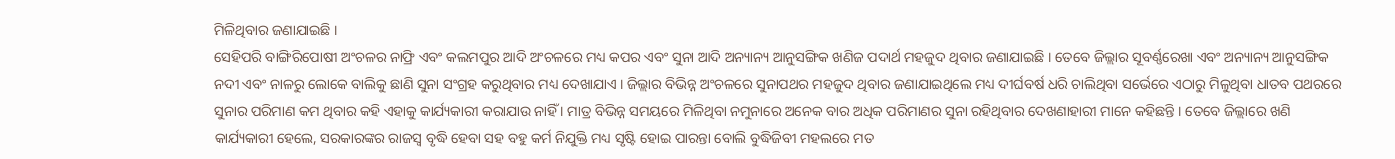ମିଳିଥିବାର ଜଣାଯାଇଛି ।
ସେହିପରି ବାଙ୍ଗିରିପୋଷୀ ଅଂଚଳର ନାଫ୍ରି ଏବଂ କଲମପୁର ଆଦି ଅଂଚଳରେ ମଧ୍ୟ କପର ଏବଂ ସୁନା ଆଦି ଅନ୍ୟାନ୍ୟ ଆନୁସଙ୍ଗିକ ଖଣିଜ ପଦାର୍ଥ ମହଜୁଦ ଥିବାର ଜଣାଯାଇଛି । ତେବେ ଜିଲ୍ଲାର ସୂବର୍ଣ୍ଣରେଖା ଏବଂ ଅନ୍ୟାନ୍ୟ ଆନୁସଙ୍ଗିକ ନଦୀ ଏବଂ ନାଳରୁ ଲୋକେ ବାଲିକୁ ଛାଣି ସୁନା ସଂଗ୍ରହ କରୁଥିବାର ମଧ୍ୟ ଦେଖାଯାଏ । ଜିଲ୍ଲାର ବିଭିନ୍ନ ଅଂଚଳରେ ସୁନାପଥର ମହଜୁଦ ଥିବାର ଜଣାଯାଇଥିଲେ ମଧ୍ୟ ଦୀର୍ଘବର୍ଷ ଧରି ଚାଲିଥିବା ସର୍ଭେରେ ଏଠାରୁ ମିଳୁଥିବା ଧାତବ ପଥରରେ ସୁନାର ପରିମାଣ କମ ଥିବାର କହି ଏହାକୁ କାର୍ଯ୍ୟକାରୀ କରାଯାଉ ନାହିଁ । ମାତ୍ର ବିଭିନ୍ନ ସମୟରେ ମିଳିଥିବା ନମୁନାରେ ଅନେକ ବାର ଅଧିକ ପରିମାଣର ସୁନା ରହିଥିବାର ଦେଖଣାହାରୀ ମାନେ କହିଛନ୍ତି । ତେବେ ଜିଲ୍ଲାରେ ଖଣି କାର୍ଯ୍ୟକାରୀ ହେଲେ, ସରକାରଙ୍କର ରାଜସ୍ୱ ବୃଦ୍ଧି ହେବା ସହ ବହୁ କର୍ମ ନିଯୁକ୍ତି ମଧ୍ୟ ସୃଷ୍ଟି ହୋଇ ପାରନ୍ତା ବୋଲି ବୁଦ୍ଧିଜିବୀ ମହଲରେ ମତ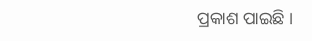ପ୍ରକାଶ ପାଇଛି ।